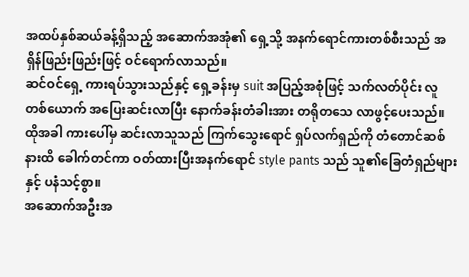အထပ်နှစ်ဆယ်ခန့်ရှိသည့် အဆောက်အအုံ၏ ရှေ့သို့ အနက်ရောင်ကားတစ်စီးသည် အရှိန်ဖြည်းဖြည်းဖြင့် ဝင်ရောက်လာသည်။
ဆင်ဝင်ရှေ့ ကားရပ်သွားသည်နှင့် ရှေ့ခန်းမှ suit အပြည့်အစုံဖြင့် သက်လတ်ပိုင်း လူတစ်ယောက် အပြေးဆင်းလာပြီး နောက်ခန်းတံခါးအား တရိုတသေ လာဖွင့်ပေးသည်။
ထိုအခါ ကားပေါ်မှ ဆင်းလာသူသည် ကြက်သွေးရောင် ရှပ်လက်ရှည်ကို တံတောင်ဆစ်နားထိ ခေါက်တင်ကာ ဝတ်ထားပြီးအနက်ရောင် style pants သည် သူ၏ခြေတံရှည်များနှင့် ပနံသင့်စွာ။
အဆောက်အဦးအ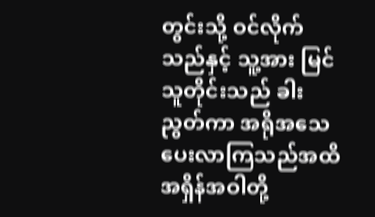တွင်းသို့ ဝင်လိုက်သည်နှင့် သူ့အား မြင်သူတိုင်းသည် ခါးညွတ်ကာ အရိုအသေပေးလာကြသည်အထိ အရှိန်အဝါတို့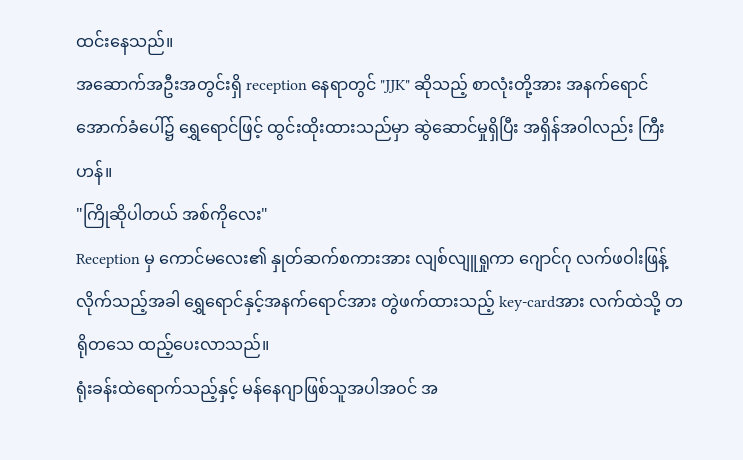ထင်းနေသည်။
အဆောက်အဦးအတွင်းရှိ reception နေရာတွင် "JJK" ဆိုသည့် စာလုံးတို့အား အနက်ရောင်အောက်ခံပေါ်၌ ရွှေရောင်ဖြင့် ထွင်းထိုးထားသည်မှာ ဆွဲဆောင်မှုရှိပြီး အရှိန်အဝါလည်း ကြီးဟန်။
"ကြိုဆိုပါတယ် အစ်ကိုလေး"
Reception မှ ကောင်မလေး၏ နှုတ်ဆက်စကားအား လျစ်လျူရှုကာ ဂျောင်ဂု လက်ဖဝါးဖြန့် လိုက်သည့်အခါ ရွှေရောင်နှင့်အနက်ရောင်အား တွဲဖက်ထားသည့် key-cardအား လက်ထဲသို့ တရိုတသေ ထည့်ပေးလာသည်။
ရုံးခန်းထဲရောက်သည့်နှင့် မန်နေဂျာဖြစ်သူအပါအဝင် အ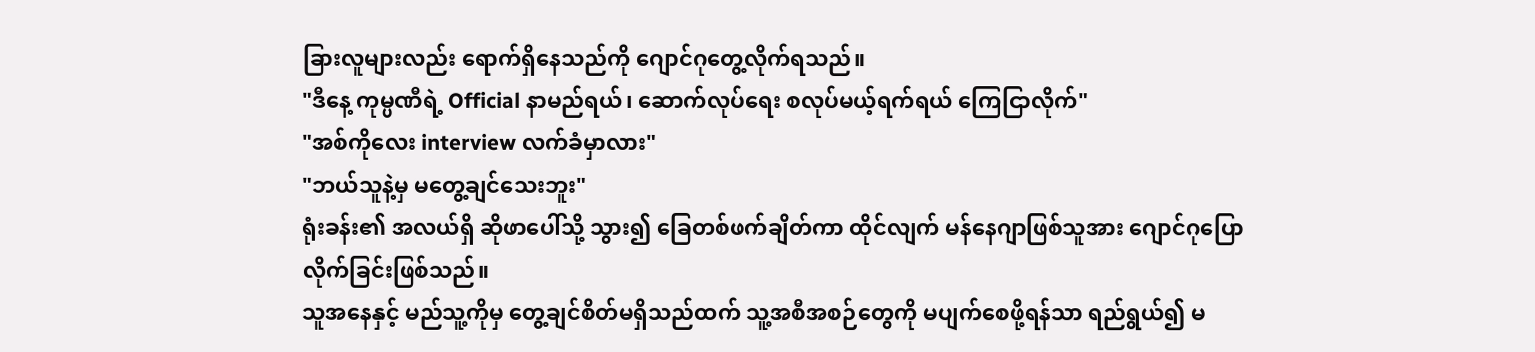ခြားလူများလည်း ရောက်ရှိနေသည်ကို ဂျောင်ဂုတွေ့လိုက်ရသည်။
"ဒီနေ့ ကုမ္ပဏီရဲ့ Official နာမည်ရယ်၊ ဆောက်လုပ်ရေး စလုပ်မယ့်ရက်ရယ် ကြေငြာလိုက်"
"အစ်ကိုလေး interview လက်ခံမှာလား"
"ဘယ်သူနဲ့မှ မတွေ့ချင်သေးဘူး"
ရုံးခန်း၏ အလယ်ရှိ ဆိုဖာပေါ်သို့ သွား၍ ခြေတစ်ဖက်ချိတ်ကာ ထိုင်လျက် မန်နေဂျာဖြစ်သူအား ဂျောင်ဂုပြောလိုက်ခြင်းဖြစ်သည်။
သူအနေနှင့် မည်သူ့ကိုမှ တွေ့ချင်စိတ်မရှိသည်ထက် သူ့အစီအစဉ်တွေကို မပျက်စေဖို့ရန်သာ ရည်ရွယ်၍ မ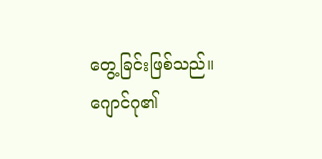တွေ့ခြင်းဖြစ်သည်။
ဂျောင်ဂု၏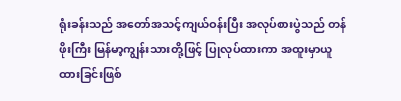ရုံးခန်းသည် အတော်အသင့်ကျယ်ဝန်းပြီး အလုပ်စားပွဲသည် တန်ဖိုးကြီး မြန်မာ့ကျွန်းသားတို့ဖြင့် ပြုလုပ်ထားကာ အထူးမှာယူထားခြင်းဖြစ်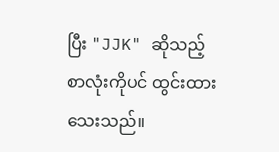ပြီး "JJK" ဆိုသည့် စာလုံးကိုပင် ထွင်းထားသေးသည်။